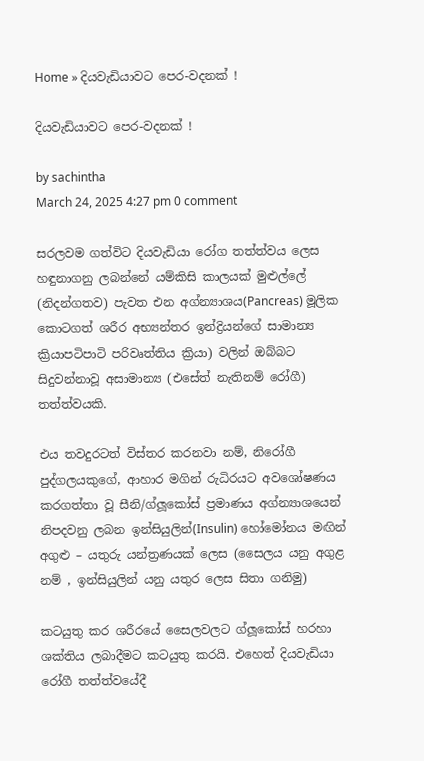Home » දියවැඩියාවට පෙර-වදනක් !

දියවැඩියාවට පෙර-වදනක් !

by sachintha
March 24, 2025 4:27 pm 0 comment

සරලවම ගත්විට දියවැඩියා රෝග තත්ත්වය ලෙස හඳුනාගනු ලබන්නේ යම්කිසි කාලයක් මුළුල්ලේ (නිදන්ගතව) පැවත එන අග්න්‍යාශය(Pancreas) මූලික කොටගත් ශරීර අභ්‍යන්තර ඉන්ද්‍රියන්ගේ සාමාන්‍ය ක්‍රියාපටිපාටි පරිවෘත්තිය ක්‍රියා) වලින් ඔබ්බට සිදුවන්නාවූ අසාමාන්‍ය (එසේත් නැතිනම් රෝගී) තත්ත්වයකි.

එය තවදුරටත් විස්තර කරනවා නම්, නිරෝගී පුද්ගලයකුගේ, ආහාර මගින් රුධිරයට අවශෝෂණය කරගත්තා වූ සීනි/ග්ලූකෝස් ප්‍රමාණය අග්න්‍යාශයෙන් නිපදවනු ලබන ඉන්සියුලින්(Insulin) හෝමෝනය මඟින් අගුළු – යතුරු යන්ත්‍රණයක් ලෙස (සෛලය යනු අගුළ නම් , ඉන්සියුලින් යනු යතුර ලෙස සිතා ගනිමු)

කටයුතු කර ශරීරයේ සෛලවලට ග්ලූකෝස් හරහා ශක්තිය ලබාදීමට කටයුතු කරයි. එහෙත් දියවැඩියා රෝගී තත්ත්වයේදී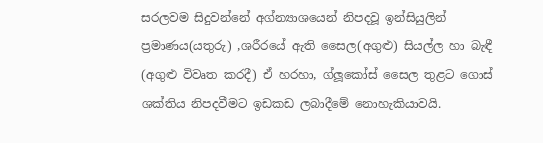සරලවම සිදුවන්නේ අග්න්‍යාශයෙන් නිපදවූ ඉන්සියුලින් ප්‍රමාණය(යතුරු) ,ශරීරයේ ඇති සෛල(අගුළු) සියල්ල හා බැඳී (අගුළු විවෘත කරදී) ඒ හරහා, ග්ලූකෝස් සෛල තුළට ගොස් ශක්තිය නිපදවීමට ඉඩකඩ ලබාදීමේ නොහැකියාවයි.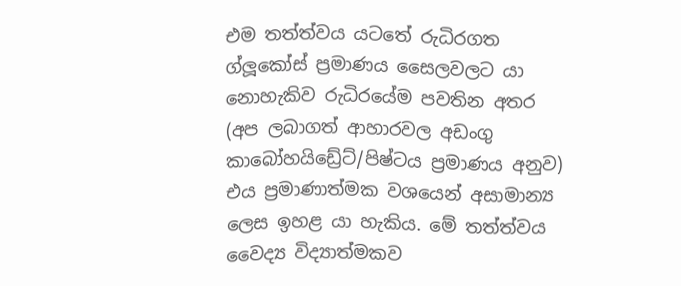එම තත්ත්වය යටතේ රුධිරගත ග්ලූකෝස් ප්‍රමාණය සෛලවලට යා නොහැකිව රුධිරයේම පවතින අතර (අප ලබාගත් ආහාරවල අඩංගු කාබෝහයිඩ්‍රේට්/පිෂ්ටය ප්‍රමාණය අනුව) එය ප්‍රමාණාත්මක වශයෙන් අසාමාන්‍ය ලෙස ඉහළ යා හැකිය. මේ තත්ත්වය වෛද්‍ය විද්‍යාත්මකව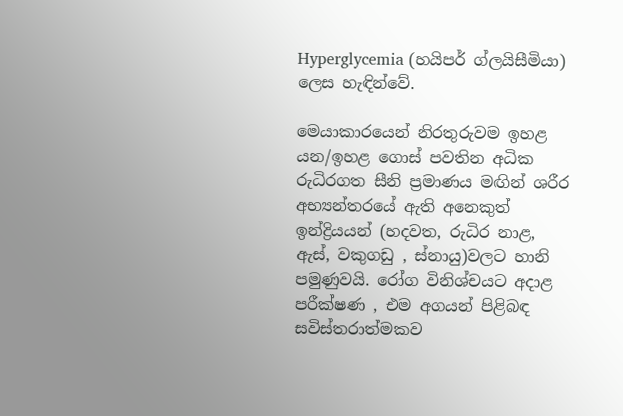Hyperglycemia (හයිපර් ග්ලයිසීමියා) ලෙස හැඳින්වේ.

මෙයාකාරයෙන් නිරතුරුවම ඉහළ යන/ඉහළ ගොස් පවතින අධික රුධිරගත සීනි ප්‍රමාණය මඟින් ශරීර අභ්‍යන්තරයේ ඇති අනෙකුත් ඉන්ද්‍රියයන් (හදවත, රුධිර නාළ, ඇස්, වකුගඩු , ස්නායු)වලට හානි පමුණුවයි. රෝග විනිශ්චයට අදාළ පරීක්ෂණ , එම අගයන් පිළිබඳ සවිස්තරාත්මකව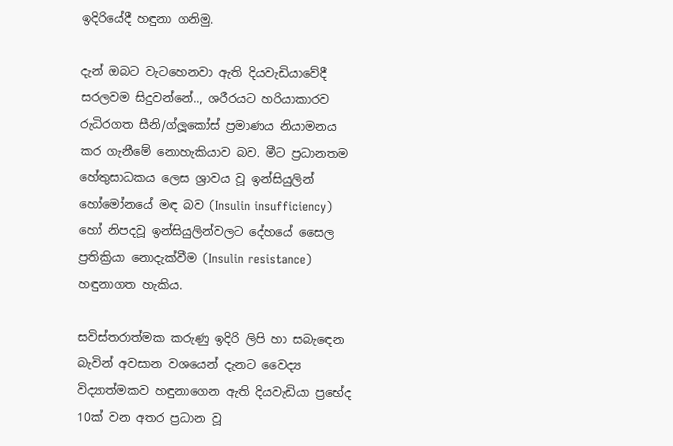ඉදිරියේදී හඳුනා ගනිමු.

දැන් ඔබට වැටහෙනවා ඇති දියවැඩියාවේදී සරලවම සිදුවන්නේ.., ශරීරයට හරියාකාරව රුධිරගත සීනි/ග්ලූකෝස් ප්‍රමාණය නියාමනය කර ගැනීමේ නොහැකියාව බව. මීට ප්‍රධානතම හේතුසාධකය ලෙස ශ්‍රාවය වූ ඉන්සියුලින් හෝමෝනයේ මඳ බව (Insulin insufficiency) හෝ නිපදවූ ඉන්සියුලින්වලට දේහයේ සෛල ප්‍රතික්‍රියා නොදැක්වීම (Insulin resistance) හඳුනාගත හැකිය.

සවිස්තරාත්මක කරුණු ඉදිරි ලිපි හා සබැඳෙන බැවින් අවසාන වශයෙන් දැනට වෛද්‍ය විද්‍යාත්මකව හඳුනාගෙන ඇති දියවැඩියා ප්‍රභේද 10ක් වන අතර ප්‍රධාන වූ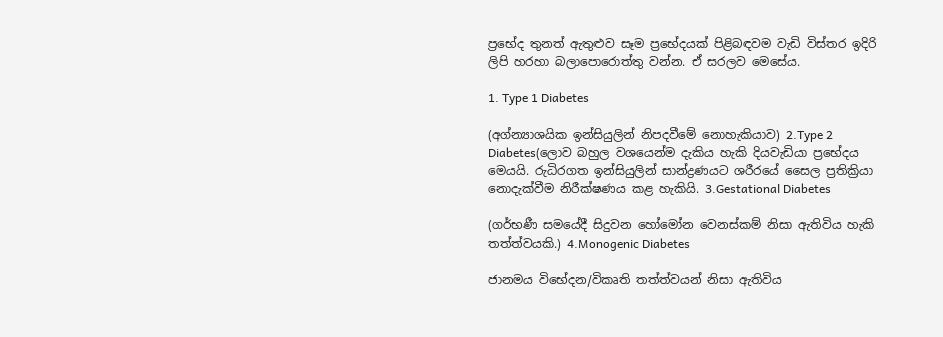ප්‍රභේද තුනත් ඇතුළුව සෑම ප්‍රභේදයක් පිළිබඳවම වැඩි විස්තර ඉදිරි ලිපි හරහා බලාපොරොත්තු වන්න. ඒ සරලව මෙසේය.

1. Type 1 Diabetes

(අග්න්‍යාශයික ඉන්සියුලින් නිපදවීමේ නොහැකියාව) 2.Type 2 Diabetes(ලොව බහුල වශයෙන්ම දැකිය හැකි දියවැඩියා ප්‍රභේදය මෙයයි. රුධිරගත ඉන්සියුලින් සාන්ද්‍රණයට ශරීරයේ සෛල ප්‍රතික්‍රියා නොදැක්වීම නිරීක්ෂණය කළ හැකියි. 3.Gestational Diabetes

(ගර්භණී සමයේදී සිදුවන හෝමෝන වෙනස්කම් නිසා ඇතිවිය හැකි තත්ත්වයකි.) 4.Monogenic Diabetes

ජානමය විභේදන/විකෘති තත්ත්වයන් නිසා ඇතිවිය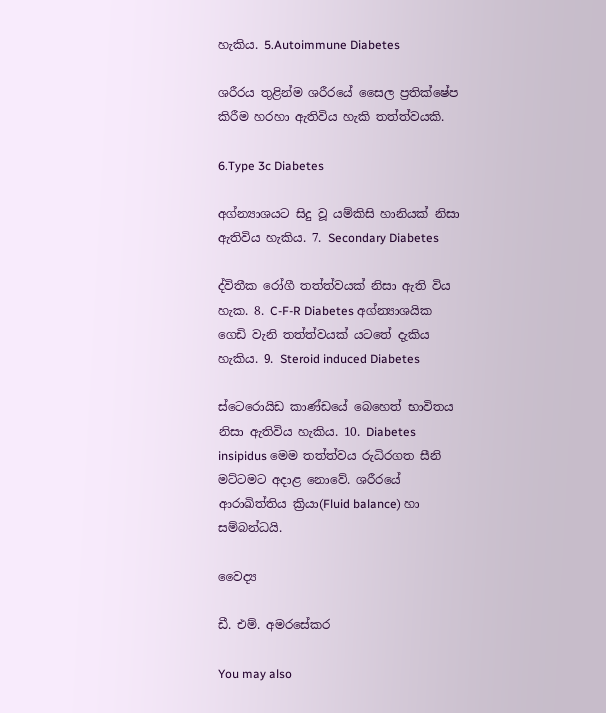හැකිය. 5.Autoimmune Diabetes

ශරීරය තුළින්ම ශරීරයේ සෛල ප්‍රතික්ෂේප කිරීම හරහා ඇතිවිය හැකි තත්ත්වයකි.

6.Type 3c Diabetes

අග්න්‍යාශයට සිදු වූ යම්කිසි හානියක් නිසා ඇතිවිය හැකිය. 7. Secondary Diabetes

ද්විතීක රෝගී තත්ත්වයක් නිසා ඇති විය හැක. 8. C-F-R Diabetes අග්න්‍යාශයික ගෙඩි වැනි තත්ත්වයක් යටතේ දැකිය හැකිය. 9. Steroid induced Diabetes

ස්ටෙරොයිඩ කාණ්ඩයේ බෙහෙත් භාවිතය නිසා ඇතිවිය හැකිය. 10. Diabetes insipidus මෙම තත්ත්වය රුධිරගත සීනි මට්ටමට අදාළ නොවේ. ශරීරයේ ආරාඛිත්තිය ක්‍රියා(Fluid balance) හා සම්බන්ධයි.

වෛද්‍ය

ඩී. එම්. අමරසේකර

You may also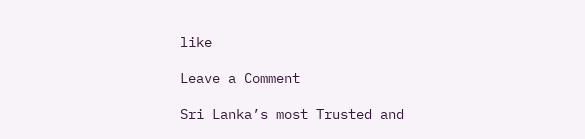like

Leave a Comment

Sri Lanka’s most Trusted and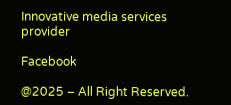Innovative media services provider

Facebook

@2025 – All Right Reserved.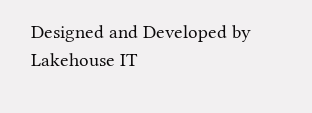Designed and Developed by Lakehouse IT